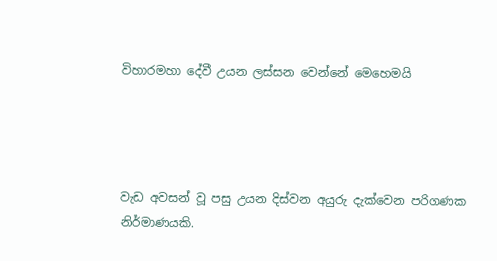විහාරමහා දේවී උයන ලස්සන වෙන්නේ මෙහෙමයි




වැඩ අවසන් වූ පසු උයන දිස්වන අයුරු දැක්වෙන පරිගණක නිර්මාණයකි.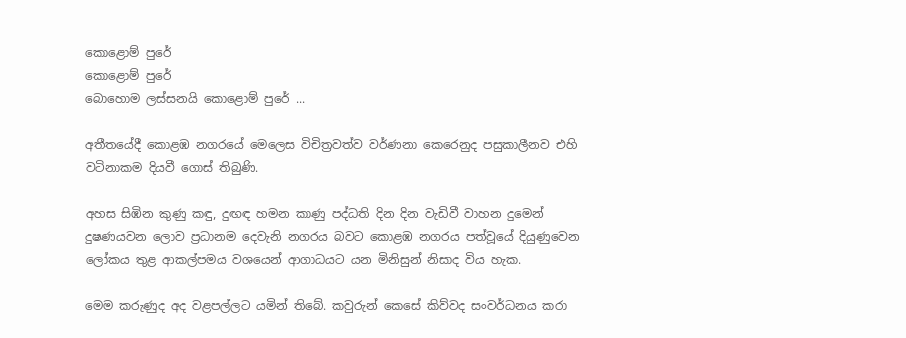කොළොම් පුරේ
කොළොම් පුරේ
බොහොම ලස්සනයි කොළොම් පුරේ ...

අතීතයේදී කොළඹ නගරයේ මෙලෙස විචිත්‍රවත්ව වර්ණනා කෙරෙනුද පසුකාලීනව එහි වටිනාකම දියවී ගොස් තිබුණි.

අහස සිඹින කුණු කඳු, දුඟඳ හමන කාණු පද්ධති දින දින වැඩිවී වාහන දුමෙන් දුෂණයවන ලොව ප්‍රධානම දෙවැනි නගරය බවට කොළඹ නගරය පත්වූයේ දියුණුවෙන ලෝකය තුළ ආකල්පමය වශයෙන් ආගාධයට යන මිනිසුන් නිසාද විය හැක.

මෙම කරුණුද අද වළපල්ලට යමින් තිබේ. කවුරුන් කෙසේ කිව්වද සංවර්ධනය කරා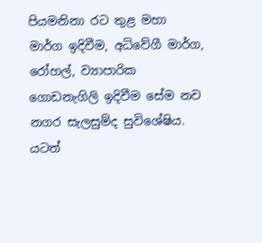පියමනිනා රට තුළ මහා මාර්ග ඉදිවීම, අධිවේගී මාර්ග, රෝහල්, ව්‍යාපාරික ගොඩනැගිලි ඉදිවීම සේම නව නගර සැලසුම්ද සුවිශේෂිය. යටත්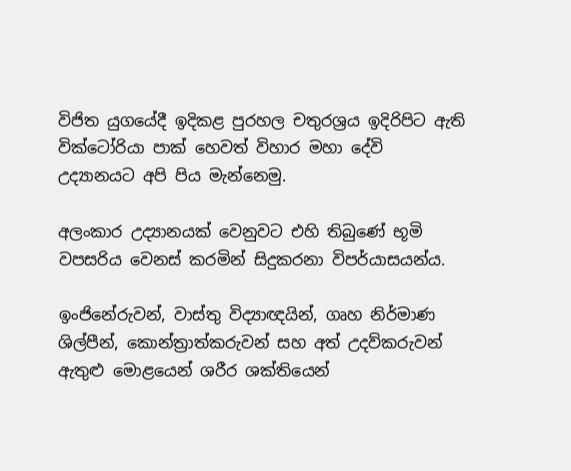විජිත යුගයේදී ඉදිකළ පුරහල චතුරශ්‍රය ඉදිරිපිට ඇති වික්ටෝරියා පාක් හෙවත් විහාර මහා දේවි උද්‍යානයට අපි පිය මැන්නෙමු.

අලංකාර උද්‍යානයක් වෙනුවට එහි තිබුණේ භූමි වපසරිය වෙනස් කරමින් සිදුකරනා විපර්යාසයන්ය.

ඉංජිනේරුවන්, වාස්තු විද්‍යාඥයින්, ගෘහ නිර්මාණ ශිල්පීන්, කොන්ත්‍රාත්කරුවන් සහ අත් උදව්කරුවන් ඇතුළු මොළයෙන් ශරීර ශක්තියෙන්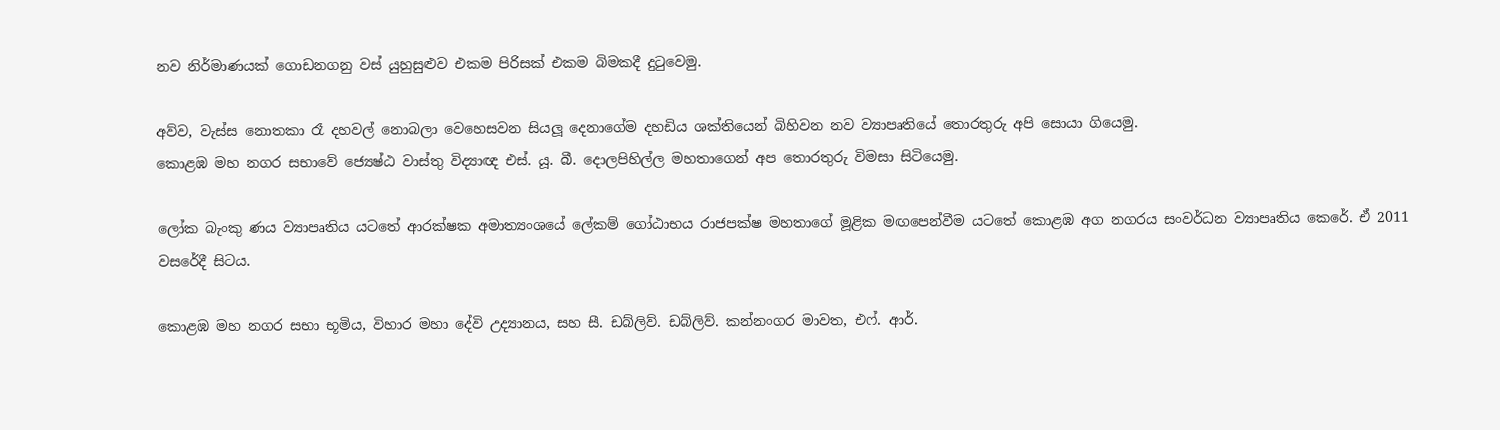නව නිර්මාණයක් ගොඩනගනු වස් යුහුසුළුව එකම පිරිසක් එකම බිමකදී දුටුවෙමු.

අව්ව, වැස්ස නොතකා රෑ දහවල් නොබලා වෙහෙසවන සියලූ දෙනාගේම දහඩිය ශක්තියෙන් බිහිවන නව ව්‍යාපෘතියේ තොරතුරු අපි සොයා ගියෙමු.
කොළඹ මහ නගර සභාවේ ජ්‍යෙෂ්ඨ වාස්තු විද්‍යාඥ එස්. යූ. බී. දොලපිහිල්ල මහතාගෙන් අප තොරතුරු විමසා සිටියෙමු.

ලෝක බැංකු ණය ව්‍යාපෘතිය යටතේ ආරක්ෂක අමාත්‍යංශයේ ලේකම් ගෝඨාභය රාජපක්ෂ මහතාගේ මූළික මඟපෙන්වීම යටතේ කොළඹ අග නගරය සංවර්ධන ව්‍යාපෘතිය කෙරේ. ඒ 2011 වසරේදී සිටය.

කොළඹ මහ නගර සභා භූමිය, විහාර මහා දේවි උද්‍යානය, සහ සී. ඩබ්ලිව්. ඩබ්ලිව්. කන්නංගර මාවත, එෆ්. ආර්.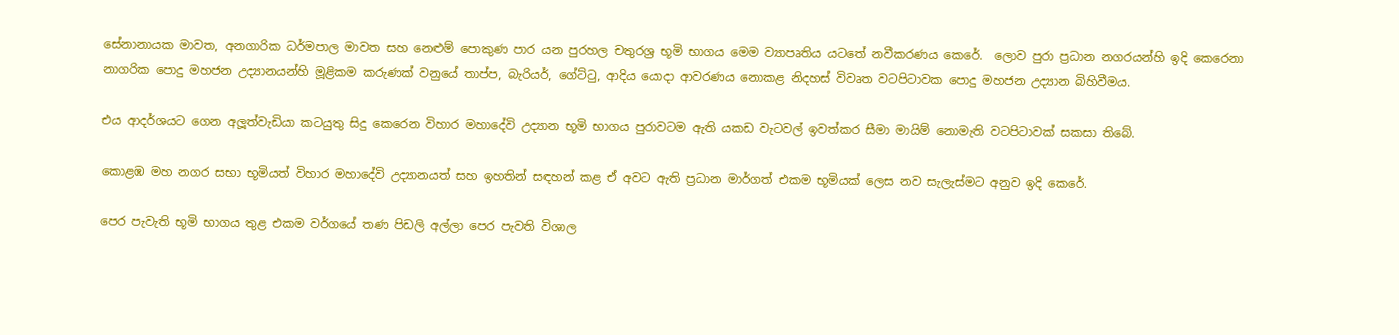සේනානායක මාවත, අනගාරික ධර්මපාල මාවත සහ නෙළුම් පොකුණ පාර යන පුරහල චතුරශ්‍ර භූමි භාගය මෙම ව්‍යාපෘතිය යටතේ නවීකරණය කෙරේ.  ලොව පුරා ප්‍රධාන නගරයන්හි ඉදි කෙරෙනා නාගරික පොදු මහජන උද්‍යානයන්හි මූළිකම කරුණක් වනුයේ තාප්ප, බැරියර්, ගේට්ටු, ආදිය යොදා ආවරණය නොකළ නිදහස් විවෘත වටපිටාවක පොදු මහජන උද්‍යාන බිහිවීමය.

එය ආදර්ශයට ගෙන අලූත්වැඩියා කටයුතු සිදු කෙරෙන විහාර මහාදේවි උද්‍යාන භූමි භාගය පුරාවටම ඇති යකඩ වැටවල් ඉවත්කර සීමා මායිම් නොමැති වටපිටාවක් සකසා තිබේ.

කොළඹ මහ නගර සභා භූමියත් විහාර මහාදේවි උද්‍යානයත් සහ ඉහතින් සඳහන් කළ ඒ අවට ඇති ප්‍රධාන මාර්ගත් එකම භූමියක් ලෙස නව සැලැස්මට අනුව ඉදි කෙරේ.

පෙර පැවැති භූමි භාගය තුළ එකම වර්ගයේ තණ පිඩලි අල්ලා පෙර පැවති විශාල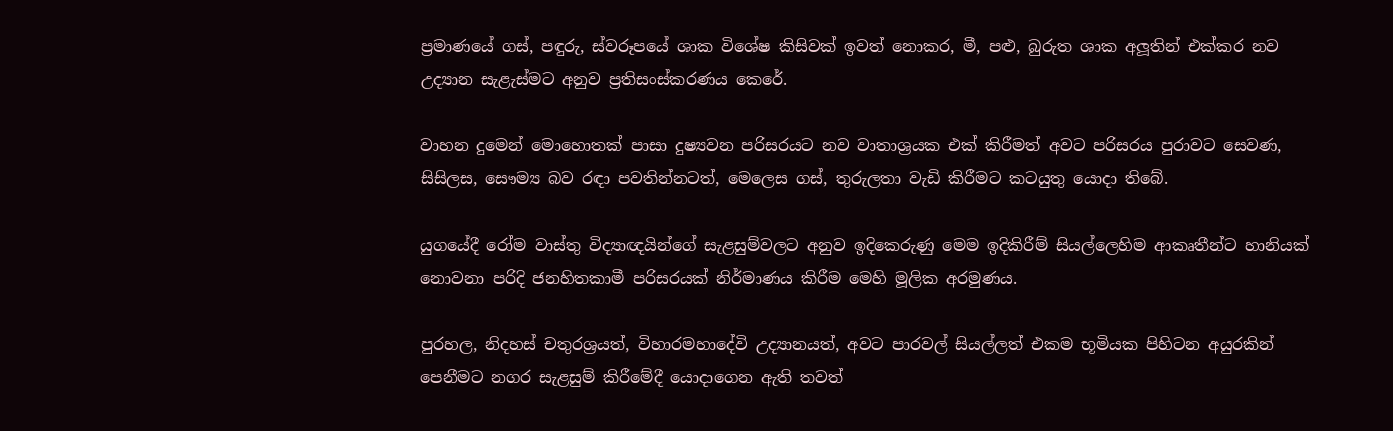ප්‍රමාණයේ ගස්, පඳුරු, ස්වරූපයේ ශාක විශේෂ කිසිවක් ඉවත් නොකර, මී, පළු, බුරුත ශාක අලූතින් එක්කර නව උද්‍යාන සැළැස්මට අනුව ප්‍රතිසංස්කරණය කෙරේ.

වාහන දුමෙන් මොහොතක් පාසා දුෂ්‍යවන පරිසරයට නව වාතාශ්‍රයක එක් කිරීමත් අවට පරිසරය පුරාවට සෙවණ, සිසිලස, සෞම්‍ය බව රඳා පවතින්නටත්, මෙලෙස ගස්, තුරුලතා වැඩි කිරීමට කටයුතු යොදා තිබේ.

යුගයේදී රෝම වාස්තු විද්‍යාඥයින්ගේ සැළසුම්වලට අනුව ඉදිකෙරුණු මෙම ඉදිකිරීම් සියල්ලෙහිම ආකෘතීන්ට හානියක් නොවනා පරිදි ජනහිතකාමී පරිසරයක් නිර්මාණය කිරීම මෙහි මූලික අරමුණය.

පුරහල, නිදහස් චතුරශ්‍රයත්, විහාරමහාදේවි උද්‍යානයත්, අවට පාරවල් සියල්ලත් එකම භූමියක පිහිටන අයුරකින් පෙනීමට නගර සැළසුම් කිරීමේදී යොදාගෙන ඇති තවත්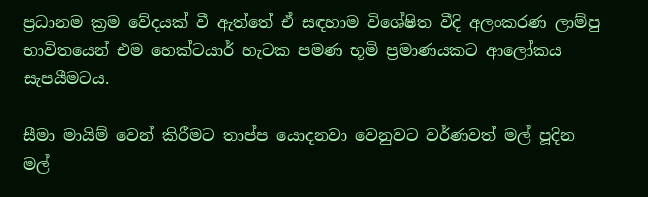ප්‍රධානම ක්‍රම වේදයක් වී ඇත්තේ ඒ සඳහාම විශේෂිත වීදි අලංකරණ ලාම්පු භාවිතයෙන් එම හෙක්ටයාර් හැටක පමණ භූමි ප්‍රමාණයකට ආලෝකය සැපයීමටය.

සීමා මායිම් වෙන් කිරීමට තාප්ප යොදනවා වෙනුවට වර්ණවත් මල් පූදින මල්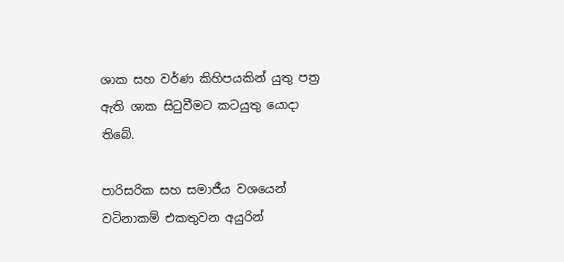ශාක සහ වර්ණ කිහිපයකින් යුතු පත්‍ර ඇති ශාක සිටුවීමට කටයුතු යොදා තිබේ.

පාරිසරික සහ සමාජීය වශයෙන් වටිනාකම් එකතුවන අයුරින්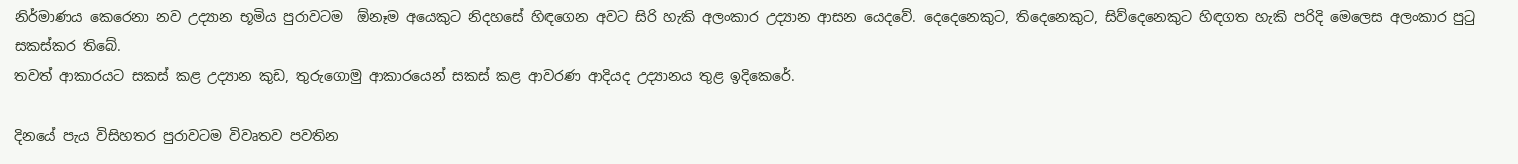නිර්මාණය කෙරෙනා නව උද්‍යාන භූමිය පුරාවටම  ඕනෑම අයෙකුට නිදහසේ හිඳගෙන අවට සිරි හැකි අලංකාර උද්‍යාන ආසන යෙදවේ. දෙදෙනෙකුට, තිදෙනෙකුට, සිව්දෙනෙකුට හිඳගත හැකි පරිදි මෙලෙස අලංකාර පුටු සකස්කර තිබේ.
තවත් ආකාරයට සකස් කළ උද්‍යාන කුඩ, තුරුගොමු ආකාරයෙන් සකස් කළ ආවරණ ආදියද උද්‍යානය තුළ ඉදිකෙරේ.

දිනයේ පැය විසිහතර පුරාවටම විවෘතව පවතින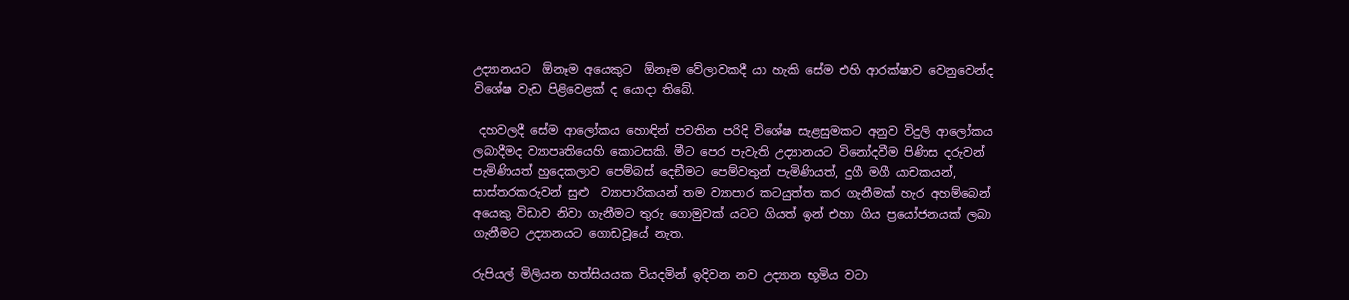උද්‍යානයට  ඕනෑම අයෙකුට  ඕනෑම වේලාවකදී යා හැකි සේම එහි ආරක්ෂාව වෙනුවෙන්ද විශේෂ වැඩ පිළිවෙළක් ද යොදා තිබේ.

 දහවලදී සේම ආලෝකය හොඳින් පවතින පරිදි විශේෂ සැළසුමකට අනුව විදුලි ආලෝකය ලබාදීමද ව්‍යාපෘතියෙහි කොටසකි. මීට පෙර පැවැති උද්‍යානයට විනෝදවීම පිණිස දරුවන් පැමිණියත් හුදෙකලාව පෙම්බස් දෙඞීමට පෙම්වතුන් පැමිණියත්, දුගී මගී යාචකයන්, සාස්තරකරුවන් සුළු  ව්‍යාපාරිකයන් තම ව්‍යාපාර කටයුත්ත කර ගැනීමක් හැර අහම්බෙන් අයෙකු විඩාව නිවා ගැනීමට තුරු ගොමුවක් යටට ගියත් ඉන් එහා ගිය ප්‍රයෝජනයක් ලබා ගැනීමට උද්‍යානයට ගොඩවූයේ නැත.

රුපියල් මිලියන හත්සියයක වියදමින් ඉදිවන නව උද්‍යාන භූමිය වටා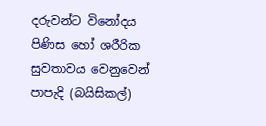දරුවන්ට විනෝදය පිණිස හෝ ශරීරික සුවතාවය වෙනුවෙන් පාපැදි (බයිසිකල්)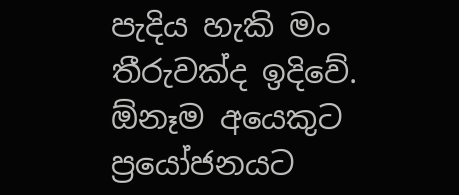පැදිය හැකි මං තීරුවක්ද ඉදිවේ.  ඕනෑම අයෙකුට ප්‍රයෝජනයට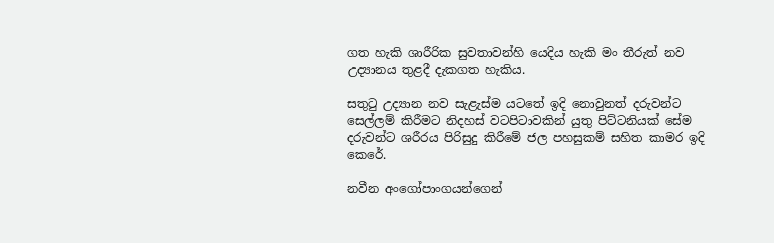ගත හැකි ශාරීරික සුවතාවන්හි යෙදිය හැකි මං තීරුත් නව උද්‍යානය තුළදී දැකගත හැකිය.

සතුටු උද්‍යාන නව සැළැස්ම යටතේ ඉදි නොවුනත් දරුවන්ට සෙල්ලම් කිරීමට නිදහස් වටපිටාවකින් යුතු පිට්ටනියක් සේම දරුවන්ට ශරීරය පිරිසුදු කිරීමේ ජල පහසුකම් සහිත කාමර ඉදි කෙරේ.

නවීන අංගෝපාංගයන්ගෙන්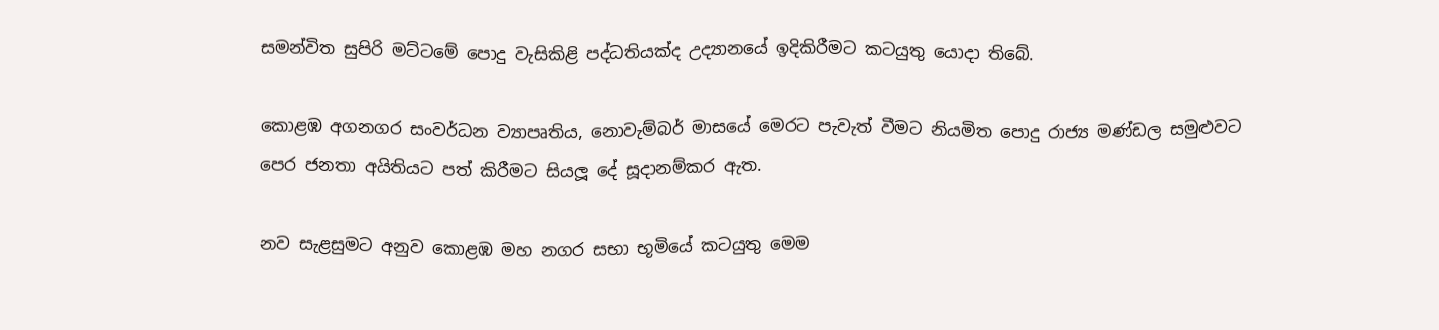සමන්විත සුපිරි මට්ටමේ පොදු වැසිකිළි පද්ධතියක්ද උද්‍යානයේ ඉදිකිරීමට කටයුතු යොදා තිබේ.

කොළඹ අගනගර සංවර්ධන ව්‍යාපෘතිය, නොවැම්බර් මාසයේ මෙරට පැවැත් වීමට නියමිත පොදු රාජ්‍ය මණ්ඩල සමුළුවට පෙර ජනතා අයිතියට පත් කිරීමට සියලූ දේ සූදානම්කර ඇත.

නව සැළසුමට අනුව කොළඹ මහ නගර සභා භූමියේ කටයුතු මෙම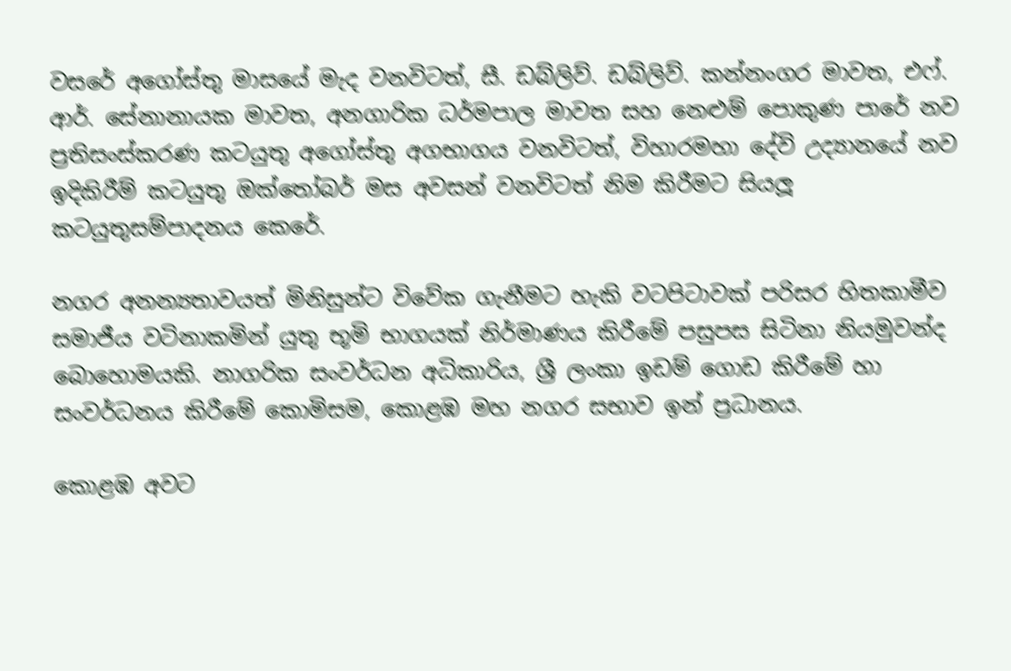වසරේ අගෝස්තු මාසයේ මැද වනවිටත්, සී. ඩබ්ලිව්. ඩබ්ලිව්. කන්නංගර මාවත, එෆ්. ආර්. සේනානායක මාවත, අනගාරික ධර්මපාල මාවත සහ නෙළුම් පොකුණ පාරේ නව ප්‍රතිසංස්කරණ කටයුතු අගෝස්තු අගභාගය වනවිටත්, විහාරමහා දේවි උද්‍යානයේ නව ඉදිකිරීම් කටයුතු ඔක්තෝබර් මස අවසන් වනවිටත් නිම කිරීමට සියලූ කටයුතුසම්පාදනය කෙරේ.

නගර අනන්‍යතාවයත් මිනිසුන්ට විවේක ගැනීමට හැකි වටපිටාවක් පරිසර හිතකාමීව සමාජීය වටිනාකමින් යුතු භූමි භාගයක් නිර්මාණය කිරීමේ පසුපස සිටිනා නියමුවන්ද බොහොමයකි. නාගරික සංවර්ධන අධිකාරිය, ශ්‍රී ලංකා ඉඩම් ගොඩ කිරීමේ හා සංවර්ධනය කිරීමේ කොමිසම, කොළඹ මහ නගර සභාව ඉන් ප්‍රධානය.

කොළඹ අවට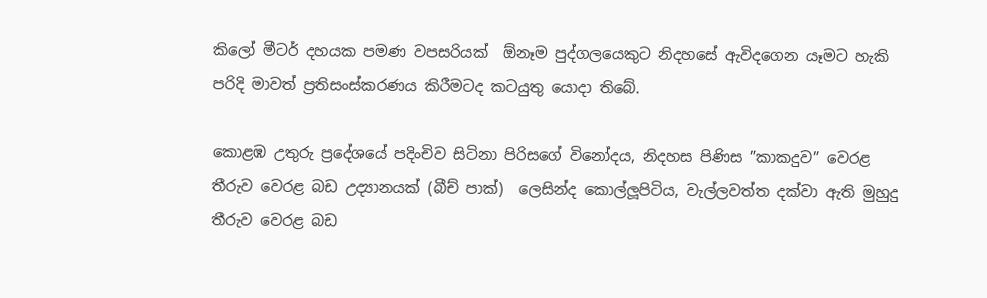කිලෝ මීටර් දහයක පමණ වපසරියක්  ඕනෑම පුද්ගලයෙකුට නිදහසේ ඇවිදගෙන යෑමට හැකි පරිදි මාවත් ප්‍රතිසංස්කරණය කිරීමටද කටයුතු යොදා තිබේ.

කොළඹ උතුරු ප්‍රදේශයේ පදිංචිව සිටිනා පිරිසගේ විනෝදය, නිදහස පිණිස ”කාකදුව” වෙරළ තීරුව වෙරළ බඩ උද්‍යානයක් (බීච් පාක්)  ලෙසින්ද කොල්ලූපිටිය, වැල්ලවත්ත දක්වා ඇති මුහුදු තීරුව වෙරළ බඩ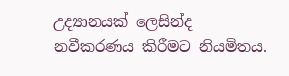උද්‍යානයක් ලෙසින්ද නවීකරණය කිරීමට නියමිතය.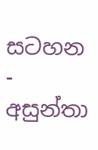සටහන - අසුන්තා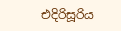එදිරිසූරිය